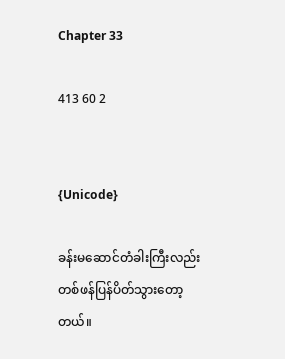Chapter 33

413 60 2


{Unicode}

ခန်းမဆောင်တံခါးကြီးလည်း တစ်ဖန်ပြန်ပိတ်သွားတော့တယ်။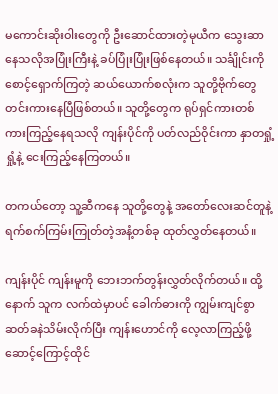မကောင်းဆိုးဝါးတွေကို ဦးဆောင်ထားတဲ့မုယီက သွေးဆာနေသလိုအပြုံးကြီးနဲ့ ခပ်ပြုံးပြုံးဖြစ်နေတယ်။ သင်္ချိုင်းကိုစောင့်ရှောက်ကြတဲ့ ဆယ်ယောက်စလုံးက သူတို့ဗိုက်တွေ တင်းကားနေပြီဖြစ်တယ်။ သူတို့တွေက ရုပ်ရှင်ကားတစ်ကားကြည့်နေရသလို ကျန်းပိုင်ကို ပတ်လည်ဝိုင်းကာ နှာတရှုံ့ရှုံ့နဲ့ ငေးကြည့်နေကြတယ်။

တကယ်တော့ သူ့ဆီကနေ သူတို့တွေနဲ့ အတော်လေးဆင်တူနဲ့ ရက်စက်ကြမ်းကြုတ်တဲ့အနံ့တစ်ခု ထုတ်လွှတ်နေတယ်။

ကျန်းပိုင် ကျန်းမူကို ဘေးဘက်တွန်းလွှတ်လိုက်တယ်။ ထို့နောက် သူက လက်ထဲမှာပင် ခေါက်ဓားကို ကျွမ်းကျင်စွာ ဆတ်ခနဲသိမ်းလိုက်ပြီး ကျန်းဟောင်ကို လေ့လာကြည့်ဖို့ ဆောင့်ကြောင့်ထိုင်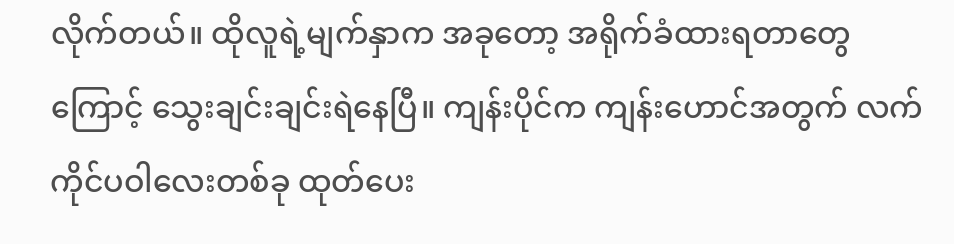လိုက်တယ်။ ထိုလူရဲ့မျက်နှာက အခုတော့ အရိုက်ခံထားရတာတွေကြောင့် သွေးချင်းချင်းရဲနေပြီ။ ကျန်းပိုင်က ကျန်းဟောင်အတွက် လက်ကိုင်ပဝါလေးတစ်ခု ထုတ်ပေး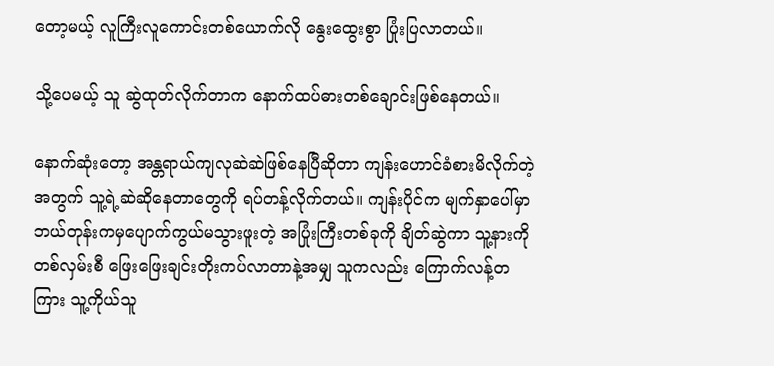တော့မယ့် လူကြီးလူကောင်းတစ်ယောက်လို နွေးထွေးစွာ ပြုံးပြလာတယ်။

သို့ပေမယ့် သူ ဆွဲထုတ်လိုက်တာက နောက်ထပ်ဓားတစ်ချောင်းဖြစ်နေတယ်။

နောက်ဆုံးတော့ အန္တရာယ်ကျလုဆဲဆဲဖြစ်နေပြီဆိုတာ ကျန်းဟောင်ခံစားမိလိုက်တဲ့အတွက် သူ့ရဲ့ဆဲဆိုနေတာတွေကို ရပ်တန့်လိုက်တယ်။ ကျန်းပိုင်က မျက်နှာပေါ်မှာ ဘယ်တုန်းကမှပျောက်ကွယ်မသွားဖူးတဲ့ အပြုံးကြီးတစ်ခုကို ချိတ်ဆွဲကာ သူ့နားကို တစ်လှမ်းစီ ဖြေးဖြေးချင်းတိုးကပ်လာတာနဲ့အမျှ သူကလည်း ကြောက်လန့်တကြား သူ့ကိုယ်သူ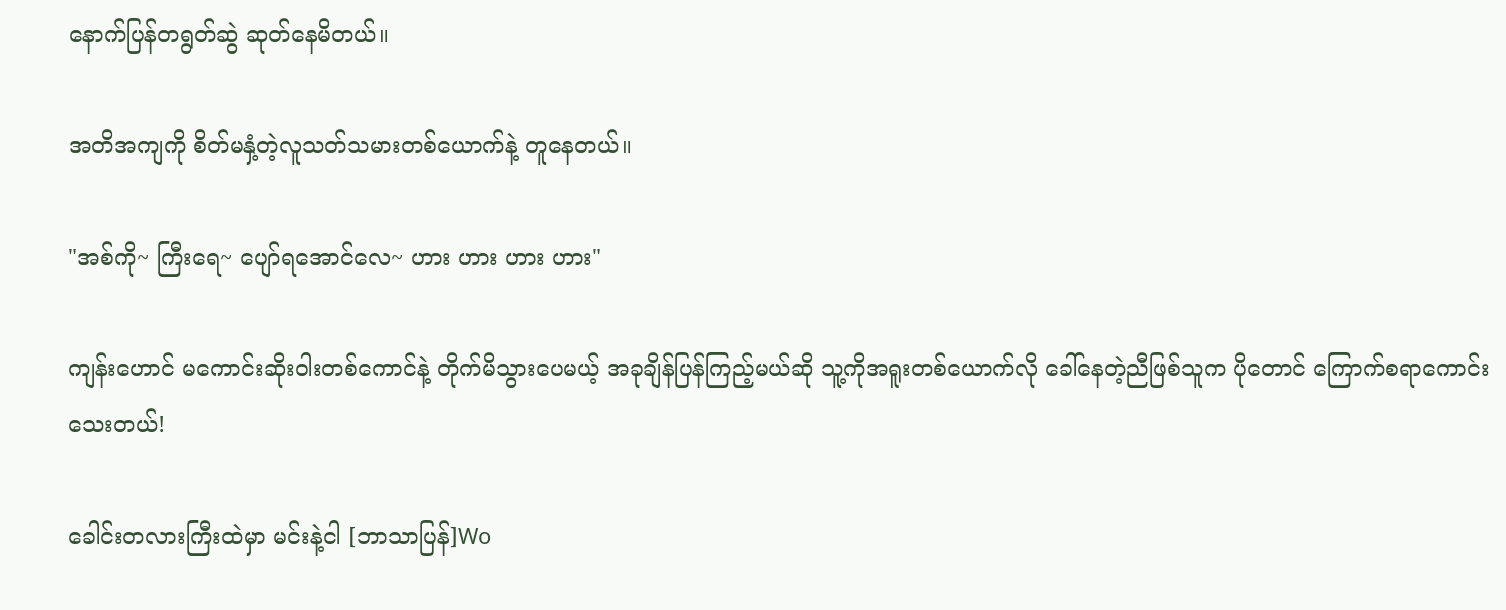နောက်ပြန်တရွတ်ဆွဲ ဆုတ်နေမိတယ်။

အတိအကျကို စိတ်မနှံ့တဲ့လူသတ်သမားတစ်ယောက်နဲ့ တူနေတယ်။

"အစ်ကို~ ကြီးရေ~ ပျော်ရအောင်လေ~ ဟား ဟား ဟား ဟား"

ကျန်းဟောင် မကောင်းဆိုးဝါးတစ်ကောင်နဲ့ တိုက်မိသွားပေမယ့် အခုချိန်ပြန်ကြည့်မယ်ဆို သူ့ကိုအရူးတစ်ယောက်လို ခေါ်နေတဲ့ညီဖြစ်သူက ပိုတောင် ကြောက်စရာကောင်းသေးတယ်!

ခေါင်းတလားကြီးထဲမှာ မင်းနဲ့ငါ [ဘာသာပြန်]Wo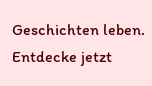Geschichten leben. Entdecke jetzt